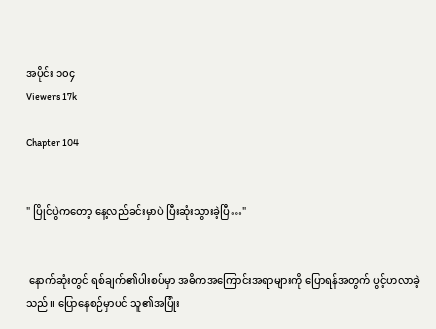အပိုင်း ၁၀၄
Viewers 17k

Chapter 104


" ပြိုင်ပွဲကတော့ နေ့လည်ခင်းမှာပဲ ပြီးဆုံးသွားခဲ့ပြီ…"


 နောက်ဆုံးတွင် ရစ်ချက်၏ပါးစပ်မှာ အဓိကအကြောင်းအရာများကို ပြောရန်အတွက် ပွင့်ဟလာခဲ့သည်။ ပြောနေစဉ်မှာပင် သူ၏အပြုံး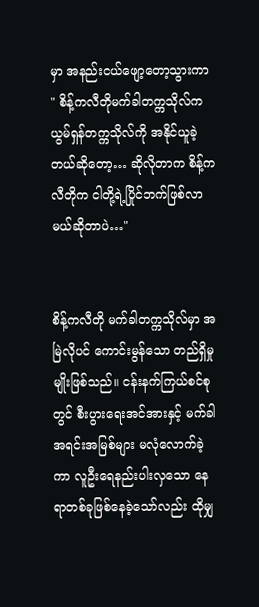မှာ အနည်းငယ်ဖျော့တော့သွားကာ " စိန့်ကလီတိုမက်ခါတက္ကသိုလ်က ယွမ်ရှန်တက္ကသိုလ်ကို အနိုင်ယူခဲ့တယ်ဆိုတော့… ဆိုလိုတာက စိန့်ကလီတိုက ငါတို့ရဲ့ပြိုင်ဘက်ဖြစ်လာမယ်ဆိုတာပဲ…"


စိန့်ကလီတို မက်ခါတက္ကသိုလ်မှာ အမြဲလိုပင် ကောင်းမွန်သော တည်ရှိမှုမျိုးဖြစ်သည်။ ငန်းနက်ကြယ်စင်စုတွင် စီးပွားရေးအင်အားနှင့် မက်ခါအရင်းအမြစ်များ မလုံလောက်ခဲ့ကာ လူဦးရေနည်းပါးလှသော နေရာတစ်ခုဖြစ်နေခဲ့သော်လည်း ထိုမျှ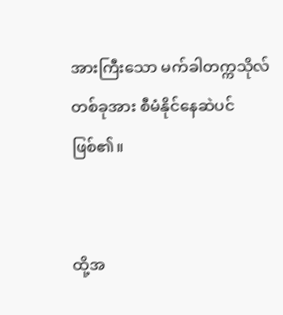အားကြီးသော မက်ခါတက္ကသိုလ်တစ်ခုအား စီမံနိုင်နေဆဲပင်ဖြစ်၏။


ထို့အ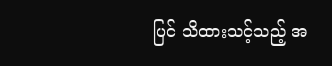ပြင် သိထားသင့်သည့် အ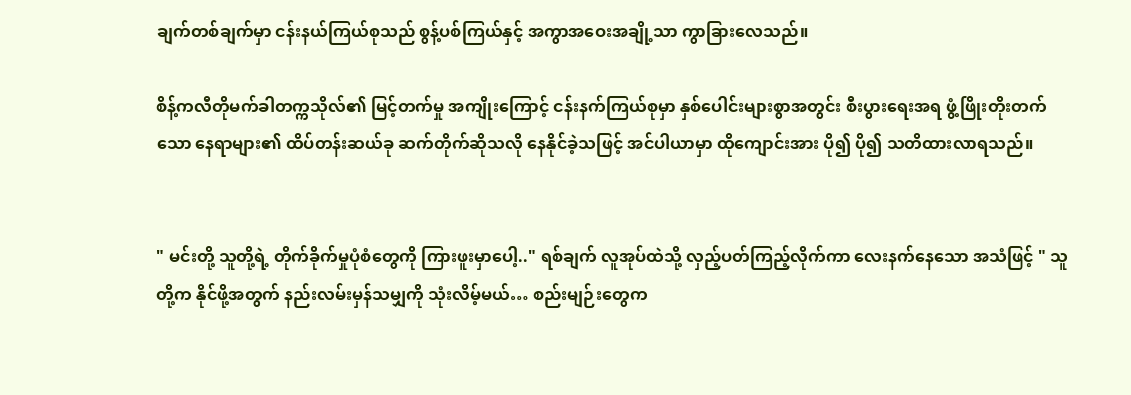ချက်တစ်ချက်မှာ ငန်းနယ်ကြယ်စုသည် စွန့်ပစ်ကြယ်နှင့် အကွာအဝေးအချို့သာ ကွာခြားလေသည်။

စိန့်ကလီတိုမက်ခါတက္ကသိုလ်၏ မြင့်တက်မှု အကျိုးကြောင့် ငန်းနက်ကြယ်စုမှာ နှစ်ပေါင်းများစွာအတွင်း စီးပွားရေးအရ ဖွံ့ဖြိုးတိုးတက်သော နေရာများ၏ ထိပ်တန်းဆယ်ခု ဆက်တိုက်ဆိုသလို နေနိုင်ခဲ့သဖြင့် အင်ပါယာမှာ ထိုကျောင်းအား ပို၍ ပို၍ သတိထားလာရသည်။


" မင်းတို့ သူတို့ရဲ့ တိုက်ခိုက်မှုပုံစံတွေကို ကြားဖူးမှာပေါ့.." ရစ်ချက် လူအုပ်ထဲသို့ လှည့်ပတ်ကြည့်လိုက်ကာ လေးနက်နေသော အသံဖြင့် " သူတို့က နိုင်ဖို့အတွက် နည်းလမ်းမှန်သမျှကို သုံးလိမ့်မယ်… စည်းမျဉ်းတွေက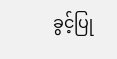ခွင့်ပြု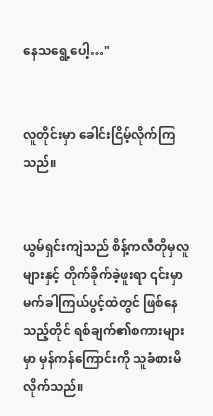နေ‌သရွေ့ပေါ့…"


လူတိုင်းမှာ ခေါင်းငြိမ့်လိုက်ကြသည်။


ယွမ်ရှင်းကျဲသည် စိန့်ကလီတိုမှလူများနှင့် တိုက်ခိုက်ခဲ့ဖူးရာ ၎င်းမှာ မက်ခါကြယ်ပွင့်ထဲတွင် ဖြစ်နေသည့်တိုင် ရစ်ချက်၏စကားများမှာ မှန်‌ကန်ကြောင်းကို သူခံစားမိလိုက်သည်။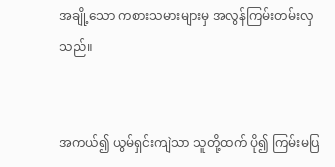အချို့သော ကစားသမားများမှ အလွန်ကြမ်းတမ်းလှသည်။


အကယ်၍ ယွမ်ရှင်းကျဲသာ သူတို့ထက် ပို၍ ကြမ်းမပြ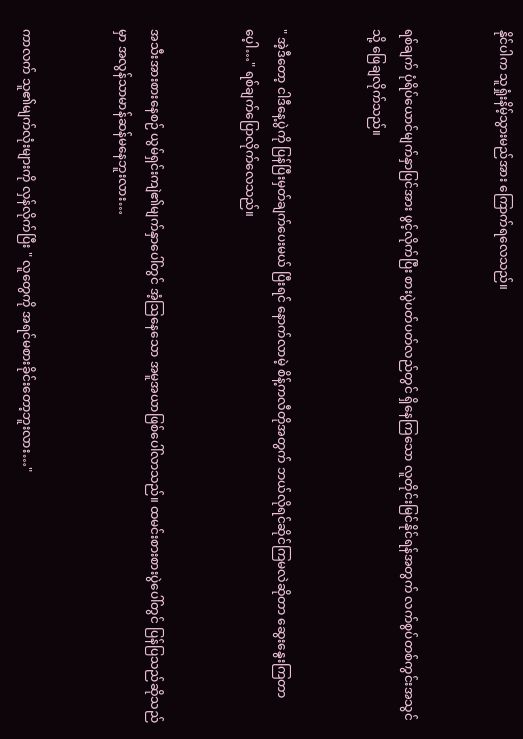နိုင်ပါက သူရှုံးနိမ့်သွားမည်အား ကြောက်ရလေသည်။


ရစ်ချက် ပုံရိပ်ယောင်မျက်နှာပြင်အား ဖွင့်လိုက်ပြီး စားပွဲပတ်ပတ်လည်တွင် ရှိနေကြသော လူတိုင်းမြင်နိုင်ရန်အတွက် လက်စွပ်တစ်ကွင်းအသွင်သို့ ဖြေချလိုက်သည်။


" အဲ့ဒီတော့ ငါဒီနေ့ပွဲကို ပြန်ပြီးမှတ်ချက်ပေးမယ် ပြီးရင် နောက်လာမဲ့ စိန့်ကလီတိုအတွက် ဘယ်လိုရင်ဆိုင်ကြမလဲဆိုတာ ဆွေးနွေးကြတာပေ့ါ…" ရစ်ချက်ပြောလိုက်လေသည်။


အသီးအားစားနေစဉ် ယွမ်ရှင်းကျဲ၏မျက်နှာပေါ်တွင် အံ့ဩနေသော အမူအယာဖြစ်ပေါ်လာသည်။ ထမင်းစားစားပွဲပေါ်တွင် ပြန်ပြသည်ဆိုသည်မှာ အလွန်သာမာန်ဆန်မနေဘူးလား…


ကာလက် သူ၏မျက်လုံးများကို လှန်လိုက်ပြီး " လူတွေကို အရင်မစားခိုင်းတော့ဘူးလား…"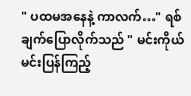" ပထမအနေနဲ့ ကာလက်…" ရစ်ချက်ပြောလိုက်သည် " မင်းကိုယ်မင်းပြန်ကြည့်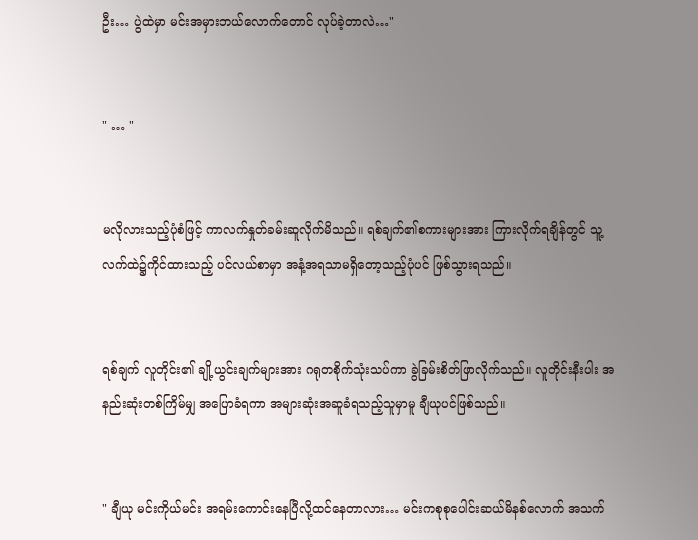ဦး… ပွဲထဲမှာ မင်းအမှားဘယ်လောက်တောင် လုပ်ခဲ့တာလဲ…"


" … "


မလိုလားသည့်ပုံစံဖြင့် ကာလက်နှုတ်ခမ်းဆူလိုက်မိသည်။ ရစ်ချက်၏စကားများအား ကြားလိုက်ရချိန်တွင် သူ့လက်ထဲ၌ကိုင်ထားသည့် ပင်လယ်စာမှာ အနံ့အရသာမရှိတော့သည့်ပုံပင် ဖြစ်သွားရသည်။


ရစ်ချက် လူတိုင်း၏ ချို့ယွင်းချက်များအား ဂရုတစိုက်သုံးသပ်ကာ ခွဲခြမ်းစိတ်ဖြာလိုက်သည်။ လူတိုင်းနီးပါး အနည်းဆုံးတစ်ကြိမ်မျှ အ‌ပြောခံရကာ အများဆုံးအဆူခံရသည့်သူမှာမူ ချီယုပင်ဖြစ်သည်။


" ချီယု မင်းကိုယ်မင်း အရမ်းကောင်းနေပြီလို့ထင်နေတာလား… မင်းကစုစုပေါင်းဆယ်မိနစ်လောက် အသက်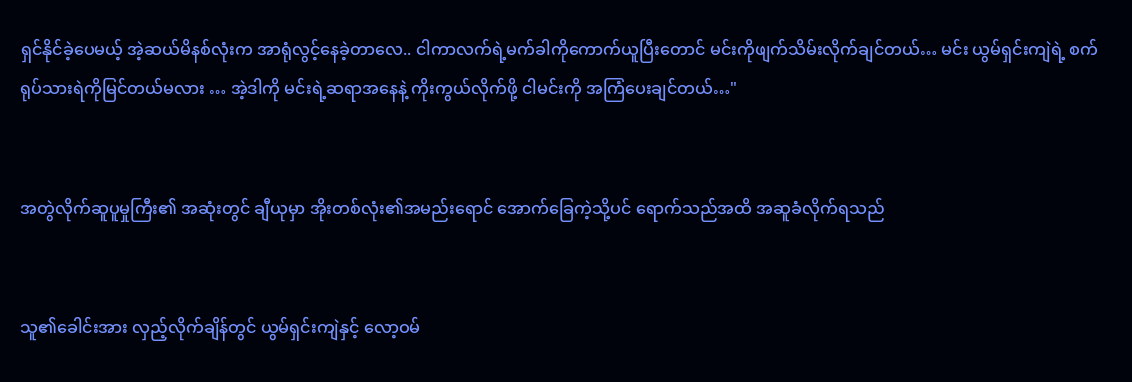ရှင်နိုင်ခဲ့ပေမယ့် အဲ့ဆယ်မိနစ်လုံးက အာရုံလွင့်နေခဲ့တာလေ.. ငါကာလက်ရဲ့မက်ခါကိုကောက်ယူပြီးတောင် မင်းကိုဖျက်သိမ်းလိုက်ချင်တယ်… မင်း ယွမ်ရှင်းကျဲရဲ့ စက်ရုပ်သားရဲကိုမြင်တယ်မလား … အဲ့ဒါကို မင်းရဲ့ဆရာအနေနဲ့ ကိုးကွယ်လိုက်ဖို့ ငါမင်းကို အကြံပေးချင်တယ်…"


အတွဲလိုက်ဆူပူမှုကြီး၏ အဆုံးတွင် ချီယုမှာ အိုးတစ်လုံး၏အမည်းရောင် အောက်ခြေကဲ့သို့ပင် ရောက်သည်အထိ အဆူခံလိုက်ရသည်


သူ၏ခေါင်းအား လှည့်လိုက်ချိန်တွင် ယွမ်ရှင်းကျဲနှင့် လော့ဝမ်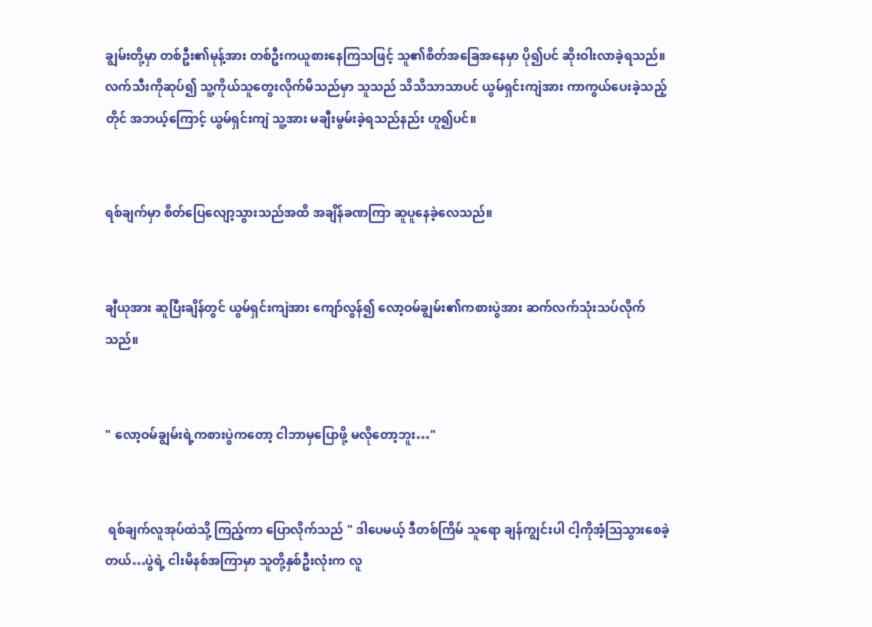ချွမ်းတို့မှာ တစ်ဦး၏မုန့်အား တစ်ဦးကယူစားနေကြသဖြင့် သူ၏စိတ်အခြေအနေမှာ ပို၍ပင် ဆိုးဝါးလာခဲ့ရသည်။ လက်သီးကိုဆုပ်၍ သူ့ကိုယ်သူတွေးလိုက်မိသည်မှာ သူသည် သိသိသာသာပင် ယွမ်ရှင်းကျဲအား ကာကွယ်ပေးခဲ့သည့်တိုင် အဘယ့်ကြောင့် ယွမ်ရှင်းကျဲ သူ့အား မချီးမွမ်းခဲ့ရသည်နည်း ဟူ၍ပင်။


ရစ်ချက်မှာ စိတ်ပြေလျော့သွားသည်အထိ အချိန်ခဏကြာ ဆူပူနေခဲ့လေသည်။


ချီယုအား ဆူပြီးချိန်တွင် ‌ယွမ်ရှင်းကျဲအား ကျော်လွန်၍ လော့ဝမ်ချွမ်း၏ကစားပွဲအား ဆက်လက်သုံးသပ်လိုက်သည်။


" လော့ဝမ်ချွမ်းရဲ့ကစားပွဲကတော့ ငါဘာမှပြောဖို့ မလိုတော့ဘူး…"


 ရစ်ချက်လူအုပ်ထဲသို့ ကြည့်ကာ ပြောလိုက်သည် " ဒါပေမယ့် ဒီတစ်ကြိမ် သူရော ချန်ကျွင်းပါ ငါ့ကိုအံ့ဩသွားစေခဲ့တယ်…ပွဲရဲ့ ငါးမိနစ်အကြာမှာ သူတို့နှစ်ဦးလုံးက လူ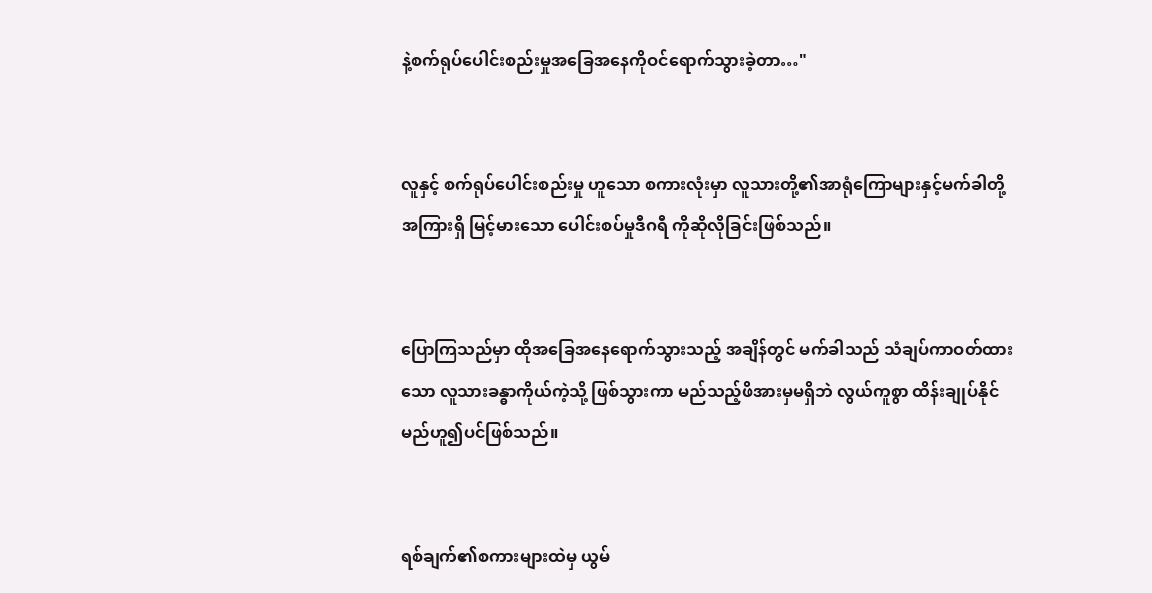နဲ့စက်ရုပ်ပေါင်းစည်းမှုအခြေအနေကိုဝင်ရောက်သွားခဲ့တာ…"


လူနှင့် စက်ရုပ်ပေါင်းစည်းမှု ဟူသော စကားလုံးမှာ လူသားတို့၏အာရုံကြောများနှင့်မက်ခါတို့အကြားရှိ မြင့်မားသော ပေါင်းစပ်မှုဒီဂရီ ကိုဆိုလိုခြင်းဖြစ်သည်။


ပြောကြသည်မှာ ထိုအခြေအနေရောက်သွားသည့် အချိန်တွင် မက်ခါသည် သံချပ်ကာဝတ်ထားသော လူသားခန္ဓာကိုယ်ကဲ့သို့ ဖြစ်သွားကာ မည်သည့်ဖိအားမှမရှိဘဲ လွယ်ကူစွာ ထိန်းချုပ်နိုင်မည်ဟူ၍ပင်ဖြစ်သည်။


ရစ်ချက်၏စကားများထဲမှ ယွမ်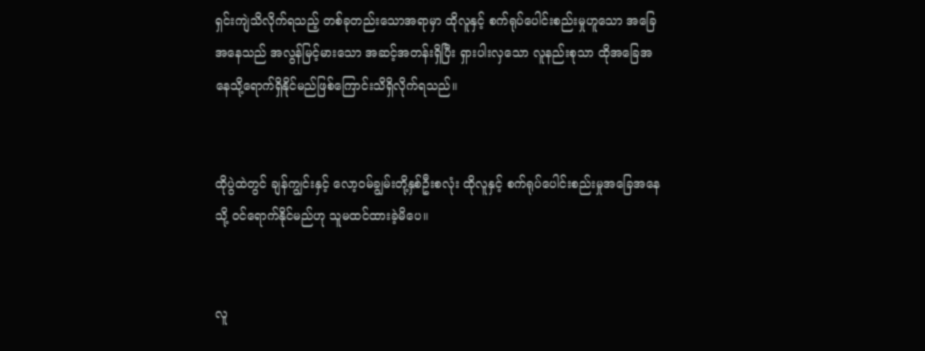ရှင်းကျဲသိလိုက်ရသည့် တစ်ခုတည်းသောအရာမှာ ထိုလူနှင့် စက်ရုပ်ပေါင်းစည်းမှုဟူသော အခြေအနေသည် အလွန်မြင့်မားသော အဆင့်အတန်းရှိပြီး ရှားပါးလှသော လူနည်းစုသာ ထိုအခြေအနေသို့ရောက်ရှိနိုင်မည်ဖြစ်ကြောင်းသိရှိလိုက်ရသည်။


ထိုပွဲထဲတွင် ချန်ကျွင်းနှင့် လော့ဝမ်ချွမ်းတို့နှစ်ဦးစလုံး ထိုလူနှင့် စက်ရုပ်ပေါင်းစည်းမှုအခြေအနေသို့ ဝင်ရောက်နိုင်မည်ဟု သူမထင်ထားခဲ့မိပေ။


လူ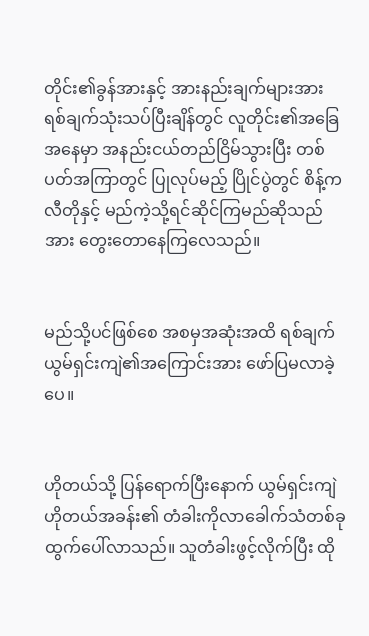တိုင်း၏ခွန်အားနှင့် အားနည်းချက်များအား ရစ်ချက်သုံးသပ်ပြီးချိန်တွင် လူတိုင်း၏အခြေအနေမှာ အနည်းငယ်တည်ငြိမ်သွားပြီး တစ်ပတ်အကြာတွင် ပြုလုပ်မည့် ပြိုင်ပွဲတွင် စိန့်ကလီတိုနှင့် မည်ကဲ့သို့ရင်ဆိုင်ကြမည်ဆိုသည်အား တွေးတောနေကြလေသည်။


မည်သို့ပင်‌ဖြစ်စေ အစမှအဆုံးအထိ ရစ်ချက် ယွမ်ရှင်းကျဲ၏အကြောင်းအား ဖော်ပြမလာခဲ့ပေ။


ဟိုတယ်သို့ ပြန်ရောက်ပြီးနောက် ယွမ်ရှင်းကျဲဟိုတယ်အခန်း၏ တံခါးကိုလာခေါက်သံတစ်ခုထွက်ပေါ်လာသည်။ သူတံခါးဖွင့်လိုက်ပြီး ထို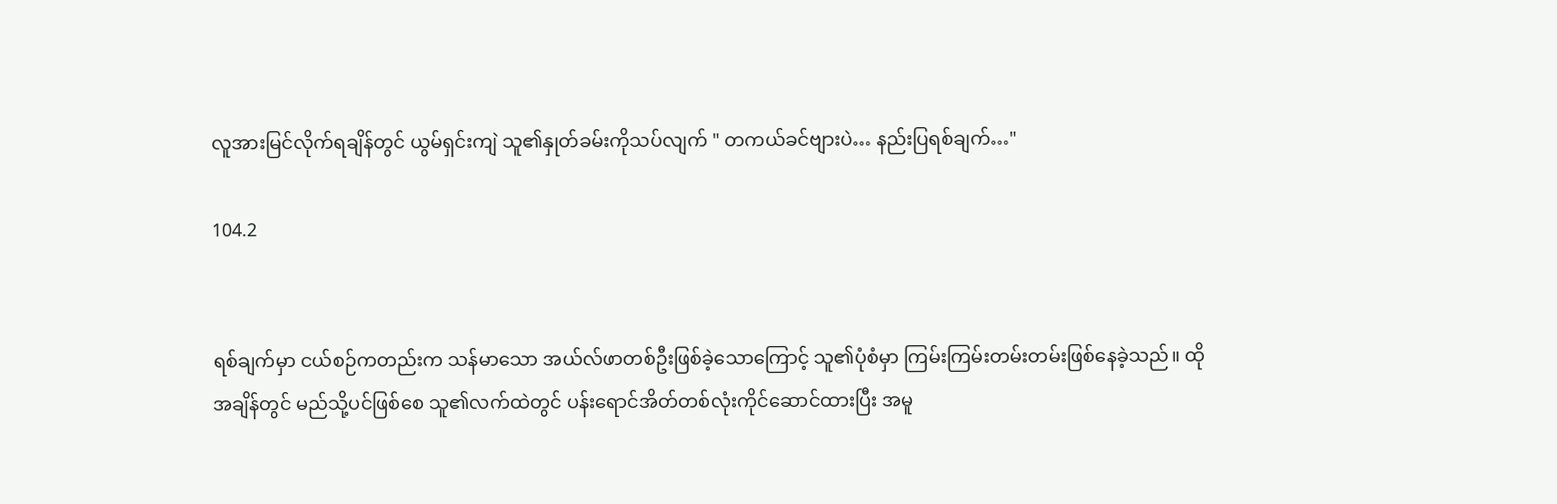လူအားမြင်လိုက်ရချိန်တွင် ယွမ်ရှင်းကျဲ သူ၏နှုတ်ခမ်းကိုသပ်လျက် " တကယ်ခင်ဗျားပဲ… နည်းပြရစ်ချက်…"

104.2


ရစ်ချက်မှာ ငယ်စဉ်ကတည်းက သန်မာသော အယ်လ်ဖာတစ်ဦးဖြစ်‌ခဲ့သောကြောင့် သူ၏ပုံစံမှာ ကြမ်းကြမ်းတမ်းတမ်းဖြစ်နေခဲ့သည်။ ထိုအချိန်တွင် မည်သို့ပင်ဖြစ်စေ သူ၏လက်ထဲတွင် ပန်းရောင်အိတ်တစ်လုံးကိုင်ဆောင်ထားပြီး အမူ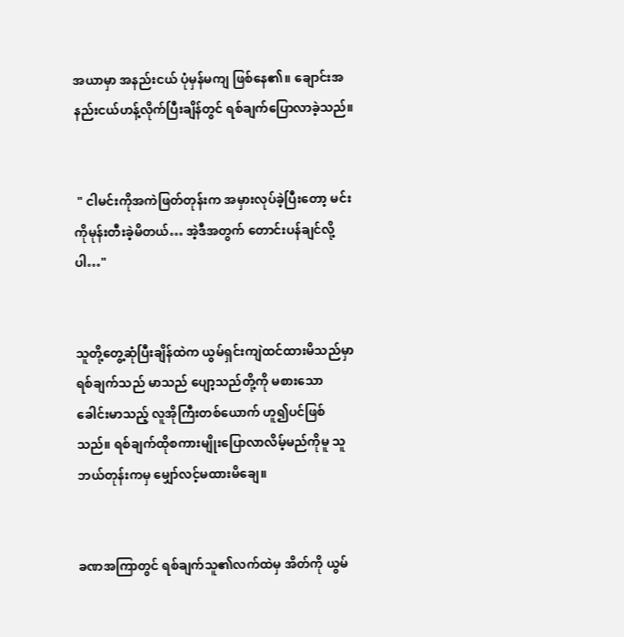အယာမှာ အနည်းငယ် ပုံမှန်မကျ ဖြစ်နေ၏။ ချောင်းအနည်းငယ်ဟန့်လိုက်ပြီးချိန်တွင် ရစ်ချက်ပြောလာခဲ့သည်။


 " ငါမင်းကိုအကဲဖြတ်တုန်းက အမှားလုပ်ခဲ့ပြီးတော့ မင်းကိုမုန်းတီးခဲ့မိတယ်… အဲ့ဒီအတွက် တောင်းပန်ချင်လို့ပါ…"


သူတို့တွေ့ဆုံပြီးချိန်ထဲက ယွမ်ရှင်းကျဲထင်ထားမိသည်မှာ ရစ်ချက်သည် မာသည် ပျော့သည်တို့ကို မစားသော ခေါင်းမာသည့် လူအိုကြီးတစ်ယောက် ဟူ၍ပင်ဖြစ်သည်။ ရစ်ချက်ထိုစကားမျိုးပြောလာလိမ့်မည်ကိုမူ သူဘယ်တုန်းကမှ မျှော်လင့်မထားမိချေ။


ခဏအကြာတွင် ရစ်ချက်သူ၏လက်ထဲမှ အိတ်ကို ယွမ်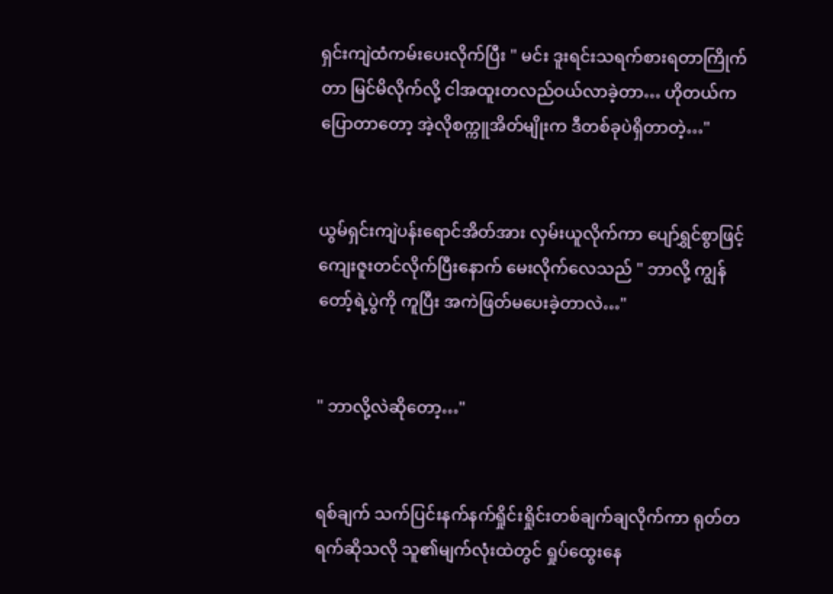ရှင်းကျဲထံကမ်းပေးလိုက်ပြီး " မင်း ဒူးရင်းသရက်စားရတာကြိုက်တာ မြင်မိလိုက်လို့ ငါအထူးတလည်ဝယ်လာခဲ့တာ… ဟိုတယ်ကပြောတာတော့ အဲ့လိုစက္ကူအိတ်မျိုးက ဒီတစ်ခုပဲရှိတာတဲ့…"


ယွမ်ရှင်းကျဲပန်းရောင်အိတ်အား လှမ်းယူလိုက်ကာ ပျော်ရွှင်စွာဖြင့် ကျေးဇူးတင်လိုက်ပြီးနောက် မေးလိုက်လေသည် " ဘာလို့ ကျွန်တော့်ရဲ့ပွဲကို ကူပြီး အကဲဖြတ်မပေးခဲ့တာလဲ…"


" ဘာလို့လဲဆိုတော့…"


ရစ်ချက် သက်ပြင်းနက်နက်ရှိုင်းရှိုင်းတစ်ချက်ချလိုက်ကာ ရုတ်တရက်ဆိုသလို သူ၏မျက်လုံးထဲတွင် ရှုပ်ထွေးနေ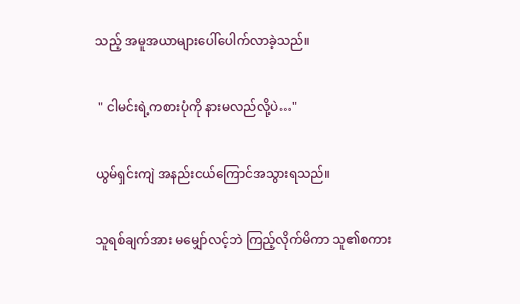သည့် အမူအယာများပေါ်ပေါက်လာခဲ့သည်။


 " ငါမင်းရဲ့ကစားပုံကို နားမလည်လို့ပဲ…"


ယွမ်ရှင်းကျဲ အနည်းငယ်ကြောင်အသွားရသည်။


သူရစ်ချက်အား မမျှော်လင့်ဘဲ ကြည့်လိုက်မိကာ သူ၏စကား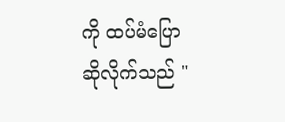ကို ထပ်မံပြောဆိုလိုက်သည် "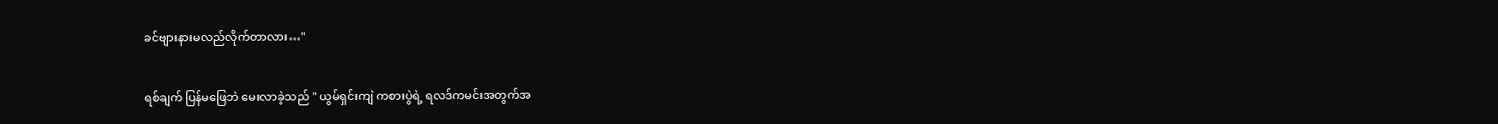ခင်ဗျားနားမလည်လိုက်တာလား…"


ရစ်ချက် ပြန်မဖြေဘဲ မေးလာခဲ့သည် " ယွမ်ရှင်းကျဲ ကစားပွဲရဲ့ ရလဒ်ကမင်းအတွက်အ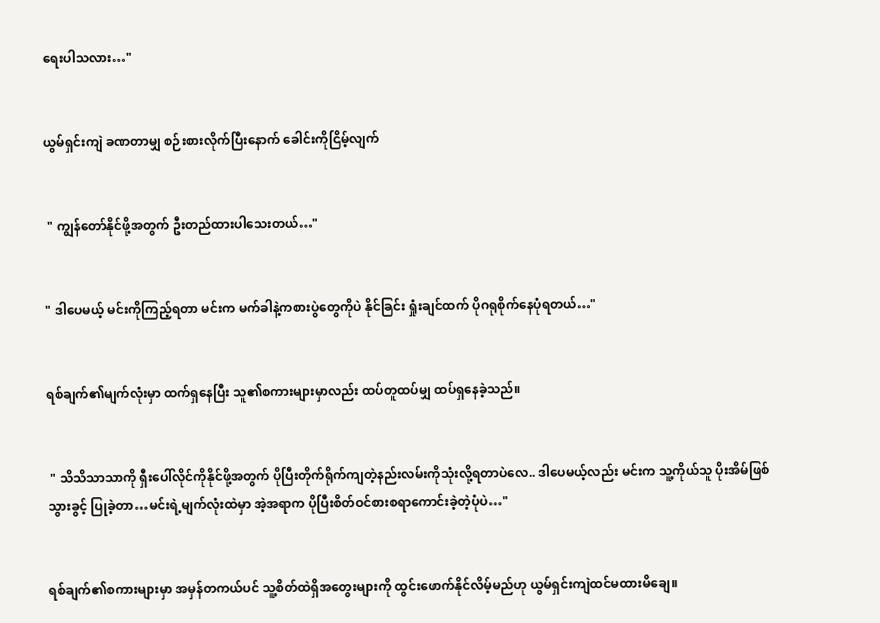ရေးပါသလား…"


ယွမ်ရှင်းကျဲ ခဏတာမျှ စဉ်းစားလိုက်ပြီးနောက် ခေါင်းကိုငြိမ့်လျက်


 " ကျွန်တော်နိုင်ဖို့အတွက် ဦးတည်ထားပါသေးတယ်…"


" ဒါပေမယ့် မင်းကိုကြည့်ရတာ မင်းက မက်ခါနဲ့ကစားပွဲ‌တွေကိုပဲ နိုင်ခြင်း ရှုံးချင်ထက် ပိုဂရုစိုက်‌နေပုံရတယ်…"


ရစ်ချက်၏မျက်လုံးမှာ ထက်ရှနေပြီး သူ၏စကားများမှာလည်း ထပ်တူထပ်မျှ ထပ်ရှနေခဲ့သည်။


 " သိသိသာသာကို ရှီးပေါ်လိုင်ကိုနိုင်ဖို့အတွက် ပိုပြီးတိုက်ရိုက်ကျတဲ့နည်းလမ်းကိုသုံးလို့ရတာပဲလေ.. ဒါပေမယ့်လည်း မင်းက သူ့ကိုယ်သူ ပိုးအိမ်ဖြစ်သွားခွင့် ပြုခဲ့တာ…မင်းရဲ့မျက်လုံးထဲမှာ အဲ့အရာက ပိုပြီးစိတ်ဝင်စားစရာကောင်းခဲ့တဲ့ပုံပဲ…"


ရစ်ချက်၏စကားများမှာ အမှန်တကယ်ပင် သူ့စိတ်ထဲရှိအတွေးများကို ထွင်းဖောက်နိုင်လိမ့်မည်ဟု ယွမ်ရှင်းကျဲထင်မထားမိချေ။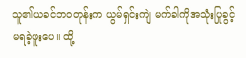သူ၏ယခင်ဘဝတုန်းက ယွမ်ရှင်းကျဲ မက်ခါကိုအသုံးပြုခွင့် မရခဲ့ဖူးပေ။ ထို့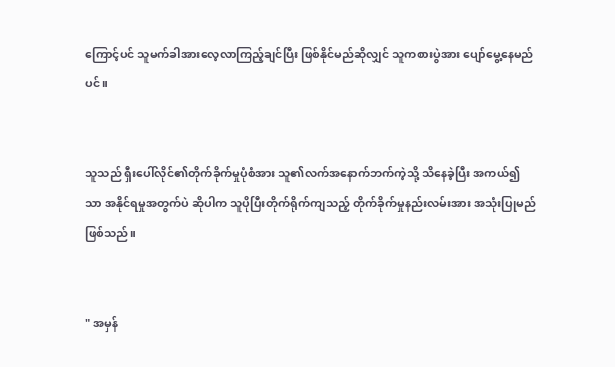ကြောင့်ပင် သူမက်ခါအားလေ့လာကြည့်ချင်ပြီး ဖြစ်နိုင်မည်ဆိုလျှင် သူကစားပွဲအား ပျော်မွေ့နေမည်ပင်။


သူသည် ရှီးပေါ်လိုင်၏တိုက်ခိုက်မှုပုံစံအား သူ၏လက်အနောက်ဘက်ကဲ့သို့ သိနေခဲ့ပြီး အကယ်၍သာ အနိုင်ရမှုအတွက်ပဲ ဆိုပါက သူပိုပြီးတိုက်ရိုက်ကျသည့် တိုက်ခိုက်မှုနည်းလမ်းအား အသုံးပြုမည်ဖြစ်သည်။


" အမှန်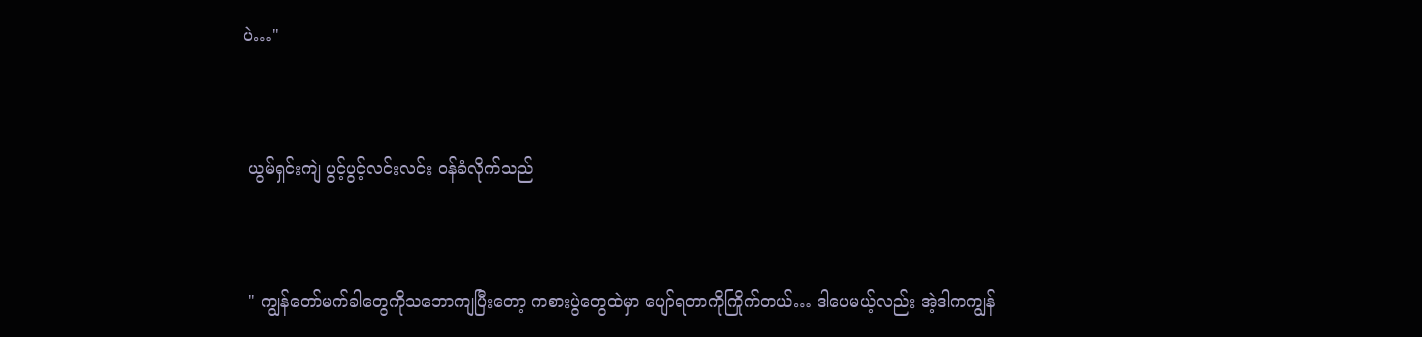ပဲ…"


 ယွမ်ရှင်းကျဲ ပွင့်ပွင့်လင်းလင်း ဝန်ခံလိုက်သည်


 " ကျွန်တော်မက်ခါတွေကိုသဘောကျပြီးတော့ ကစားပွဲတွေထဲမှာ ပျော်ရတာကိုကြိုက်တယ်… ဒါပေမယ့်လည်း အဲ့ဒါကကျွန်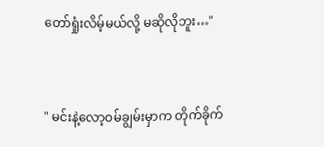တော်ရှုံးလိမ့်မယ်လို့ မဆိုလိုဘူး…"


" မင်းနဲ့လော့ဝမ်ချွမ်းမှာက တိုက်ခိုက်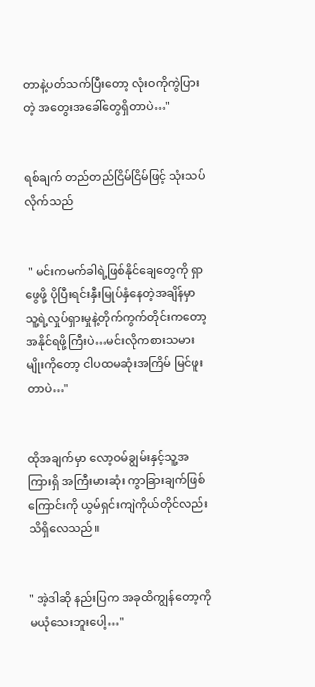တာနဲ့ပတ်သက်ပြီးတော့ လုံးဝကိုကွဲပြားတဲ့ အတွေးအခေါ်တွေရှိတာပဲ…"


ရစ်ချက် တည်တည်ငြိမ်ငြိမ်ဖြင့် သုံးသပ်လိုက်သည်


 " မင်းကမက်ခါရဲ့ဖြစ်နိုင်ချေတွေကို ရှာဖွေဖို့ ပိုပြီးရင်းနှီးမြုပ်နှံနေတဲ့အချိန်မှာ သူ့ရဲ့လှုပ်ရှားမှုနဲ့တိုက်ကွက်တိုင်းကတော့ အနိုင်ရဖို့ကြီးပဲ…မင်းလိုကစားသမားမျိုး‌ကိုတော့ ငါပထမဆုံးအကြိမ် မြင်ဖူးတာပဲ…"


ထိုအချက်မှာ လော့ဝမ်ချွမ်းနှင့်သူ့အကြားရှိ အကြီးမားဆုံး ကွာခြားချက်ဖြစ်ကြောင်းကို ယွမ်ရှင်းကျဲကိုယ်တိုင်လည်း သိရှိလေသည်။


" အဲ့ဒါဆို နည်းပြက အခုထိကျွန်တော့ကို မယုံသေးဘူးပေါ့…"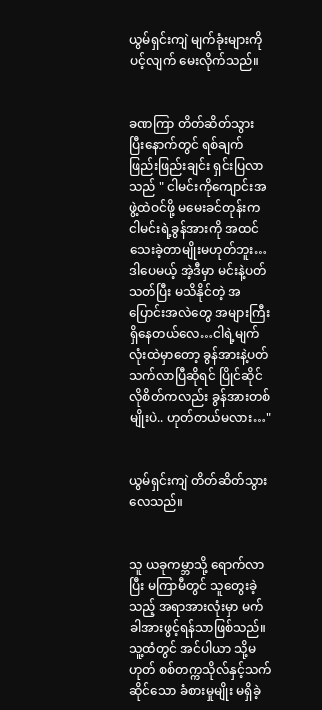ယွမ်ရှင်းကျဲ မျက်ခုံးများကိုပင့်လျက် မေးလိုက်‌သည်။


ခဏကြာ တိတ်ဆိတ်သွားပြီး‌နောက်တွင် ရစ်ချက် ဖြည်းဖြည်းချင်း ရှင်းပြလာသည် " ငါမင်းကိုကျောင်းအဖွဲ့ထဲဝင်ဖို့ မမေးခင်တုန်းက ငါမင်းရဲ့ခွန်အားကို အထင်သေးခဲ့တာမျိုးမဟုတ်ဘူး…ဒါပေမယ့် အဲ့ဒီမှာ မင်းနဲ့ပတ်သတ်ပြီး မသိနိုင်တဲ့ အပြောင်းအလဲတွေ အများကြီးရှိ‌နေတယ်လေ…ငါရဲ့မျက်လုံးထဲမှာတော့ ခွန်အားနဲ့ပတ်သက်လာပြီဆိုရင် ပြိုင်ဆိုင်လိုစိတ်ကလည်း ခွန်အားတစ်မျိုးပဲ.. ဟုတ်တယ်မလား…"


ယွမ်ရှင်းကျဲ တိတ်ဆိတ်သွားလေသည်။


သူ ယခုကမ္ဘာသို့ ရောက်လာပြီး မကြာမီတွင် သူတွေးခဲ့သည့် အရာအားလုံးမှာ မက်ခါအားဖွင့်ရန်သာဖြစ်သည်။ သူ့ထံတွင် အင်ပါယာ သို့မဟုတ် စစ်တက္ကသိုလ်နှင့်သက်ဆိုင်သော ခံစားမှုမျိုး မရှိခဲ့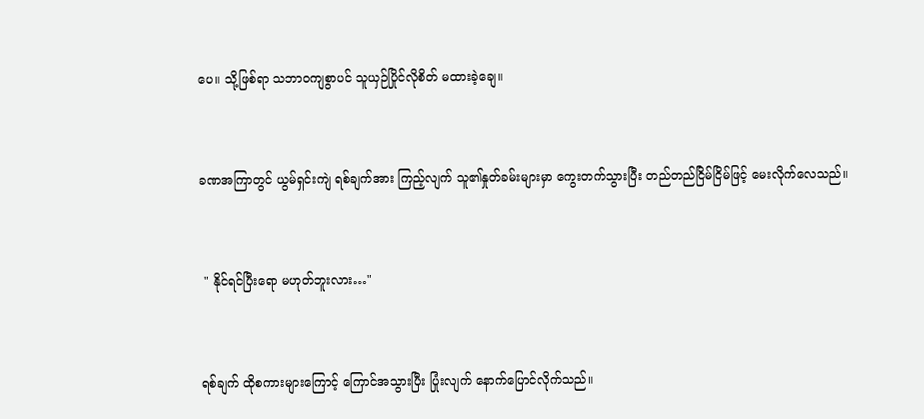ပေ။ သို့ဖြစ်ရာ သဘာဝကျစွာပင် သူယှဉ်ပြိုင်လိုစိတ် မထားခဲ့ချေ။


ခဏအကြာတွင် ယွမ်ရှင်းကျဲ ရစ်ချက်အား ကြည့်လျက် သူ၏နှုတ်ခမ်းများမှာ ကွေးတက်သွားပြီး တည်တည်ငြိမ်ငြိမ်ဖြင့် မေးလိုက်လေသည်။


 " နိုင်ရင်ပြီးရော မဟုတ်ဘူးလား…"


ရစ်ချက် ထိုစကားများကြောင့် ကြောင်အသွားပြီး ပြုံးလျက် နောက်ပြောင်လိုက်သည်။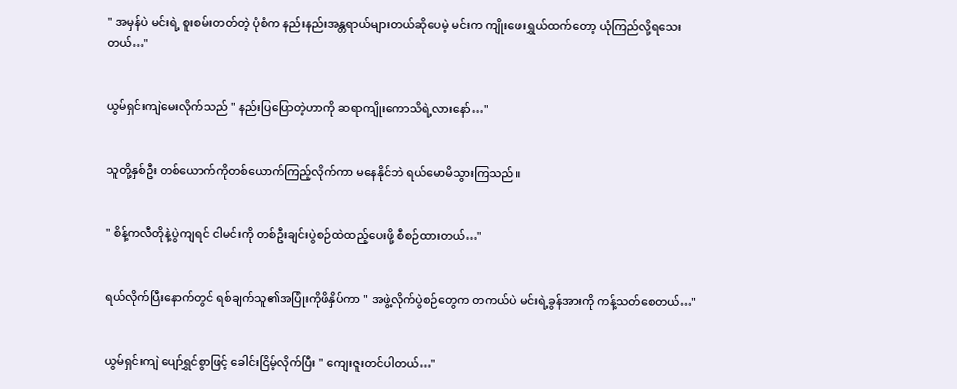" အမှန်ပဲ မင်းရဲ့ စူးစမ်းတတ်တဲ့ ပုံစံက နည်းနည်းအန္တရာယ်များတယ်ဆိုပေမဲ့ မင်းက ကျိုးဖေးရွှယ်ထက်တော့ ယုံကြည်လို့ရသေးတယ်…"


ယွမ်ရှင်းကျဲမေးလိုက်သည် " နည်းပြပြောတဲ့ဟာကို ဆရာကျိုးကောသိရဲ့လားနော်…"


သူတို့နှစ်ဦး တစ်ယောက်ကိုတစ်ယောက်ကြည့်လိုက်ကာ မနေနိုင်ဘဲ ရယ်မောမိသွားကြသည်။


" စိန့်ကလီတိုနဲ့ပွဲကျရင် ငါမင်းကို တစ်ဦးချင်းပွဲစဉ်ထဲထည့်ပေးဖို့ စီစဉ်ထားတယ်…"


ရယ်လိုက်ပြီးနောက်တွင် ရစ်ချက်သူ၏အပြုံးကိုဖိနှိပ်ကာ " အဖွဲ့လိုက်ပွဲစဉ်တွေက တကယ်ပဲ မင်းရဲ့ခွန်အားကို ကန့်သတ်စေတယ်…"


ယွမ်ရှင်းကျဲ ပျော်ရွှင်စွာဖြင့် ခေါင်းငြိမ့်လိုက်ပြီး " ကျေးဇူးတင်ပါတယ်…"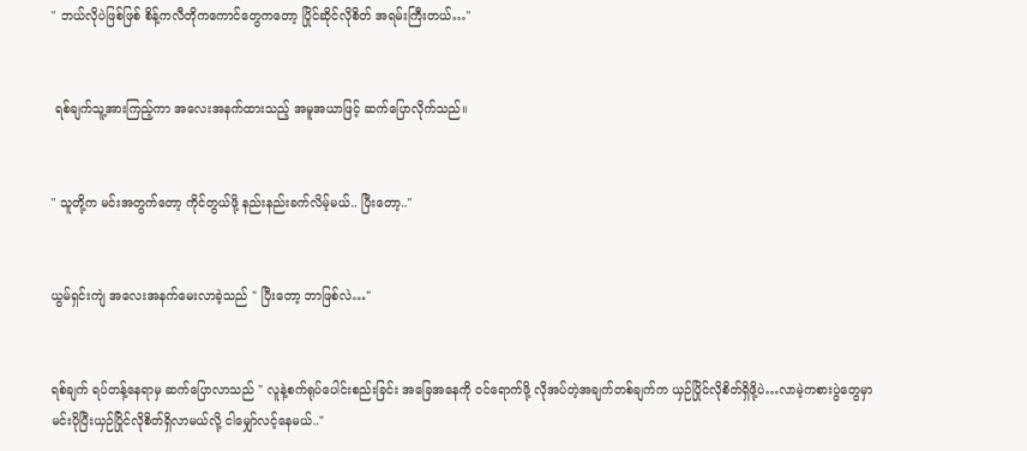" ဘယ်လိုပဲဖြစ်ဖြစ် စိန့်ကလီတိုကကောင်တွေကတော့ ပြိုင်ဆိုင်လိုစိတ် အရမ်းကြီးတယ်…"


 ရစ်ချက်သူ့အားကြည့်ကာ အလေးအနက်ထားသည့် အမူအယာဖြင့် ဆက်ပြောလိုက်သည်။


" သူတို့က မင်းအတွက်တော့ ကိုင်တွယ်ဖို့ နည်းနည်းခက်လိမ့်မယ်.. ပြီးတော့.."


ယွမ်ရှင်းကျဲ အလေးအနက်မေးလာခဲ့သည် " ပြီးတော့ ဘာဖြစ်လဲ…"


ရစ်ချက် ရပ်တန့်နေရာမှ ဆက်ပြောလာသည် " လူနဲ့စက်ရုပ်ပေါင်းစည်းခြင်း အခြေအနေကို ဝင်ရောက်ဖို့ လိုအပ်တဲ့အချက်တစ်ချက်က ယှဉ်ပြိုင်လိုစိတ်ရှိဖို့ပဲ…လာမဲ့ကစားပွဲတွေမှာ မင်းပိုပြီးယှဉ်ပြိုင်လိုစိတ်ရှိလာမယ်လို့ ငါမျှော်လင့်နေမယ်.."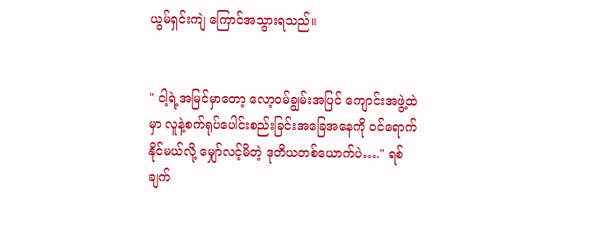ယွမ်ရှင်းကျဲ ကြောင်အသွားရသည်။


" ငါ့ရဲ့အမြင်မှာတော့ လော့ဝမ်ချွမ်းအပြင် ကျောင်းအဖွဲ့ထဲမှာ လူနဲ့စက်ရုပ်ပေါင်းစည်းခြင်းအခြေအနေကို ဝင်ရောက်နိုင်မယ်လို့ မျှော်လင့်မိတဲ့ ဒုတိယတစ်ယောက်ပဲ…." ရစ်ချက်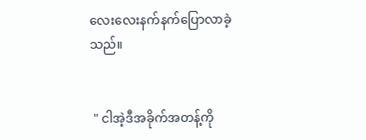လေးလေးနက်နက်ပြောလာခဲ့သည်။


 " ငါအဲ့ဒီအခိုက်အတန့်ကို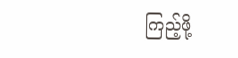ကြည့်ဖို့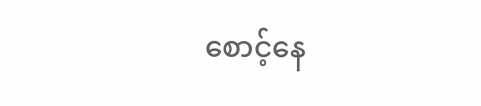စောင့်နေ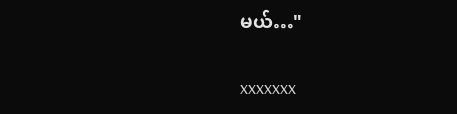မယ်…"


xxxxxxx